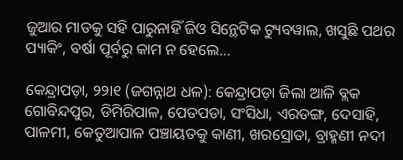ଜୁଆର ମାଡକୁ ସହି ପାରୁନାହିଁ ଜିଓ ସିନ୍ଥେଟିକ ଟ୍ୟୁବୱାଲ, ଖସୁଛି ପଥର ପ୍ୟାକିଂ, ବର୍ଷା ପୂର୍ବରୁ କାମ ନ ହେଲେ…

କେନ୍ଦ୍ରାପଡ଼ା, ୨୨ା୧ (ଜଗନ୍ନାଥ ଧଳ): କେନ୍ଦ୍ରାପଡ଼ା ଜିଲା ଆଳି ବ୍ଲକ ଗୋବିନ୍ଦପୁର, ଡିମିରିପାଳ, ପେତପଡା, ସଂସିଧା, ଏରଡଙ୍ଗ, ଦେସାହି, ପାଳମୀ, କେତୁଆପାଳ ପଞ୍ଚାୟତକୁ କାଣୀ, ଖରସ୍ରୋତା, ବ୍ରାହ୍ମଣୀ ନଦୀ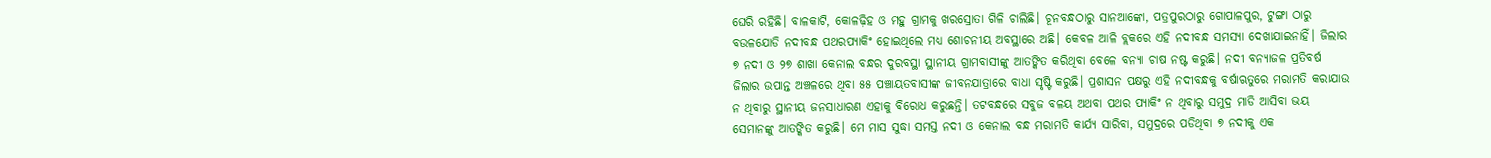ଘେରି ରହିଛି। ବାଳକାଟି, କୋଳଢ଼ିହ ଓ ମହୁ ଗ୍ରାମକୁ ଖରସ୍ରୋତା ଗିଳି ଚାଲିଛି। ଚୂନବନ୍ଧଠାରୁ ସାନଆଙ୍କୋ, ପତ୍ରପୁରଠାରୁ ଗୋପାଳପୁର, ଟୁଙ୍ଗା ଠାରୁ ବଉଳଯୋଡି ନଦୀବନ୍ଧ ପଥରପ୍ୟାକିଂ ହୋଇଥିଲେ ମଧ୍ୟ ଶୋଚନୀୟ ଅବସ୍ଥାରେ ଅଛି। କେବଳ ଆଳି ବ୍ଲକରେ ଏହି ନଦୀବନ୍ଧ ସମସ୍ୟା ଦେଖାଯାଇନାହିଁ। ଜିଲାର ୭ ନଦୀ ଓ ୨୭ ଶାଖା କେନାଲ ବନ୍ଧର ଦୁରବସ୍ଥା ସ୍ଥାନୀୟ ଗ୍ରାମବାସୀଙ୍କୁ ଆତଙ୍କିତ କରିଥିବା ବେଳେ ବନ୍ୟା ଚାଷ ନଷ୍ଟ କରୁଛି। ନଦୀ ବନ୍ୟାଜଳ ପ୍ରତିବର୍ଷ ଜିଲାର ଉପାନ୍ତ ଅଞ୍ଚଳରେ ଥିବା ୫୫ ପଞ୍ଚାୟତବାସୀଙ୍କ ଜୀବନଯାତ୍ରାରେ ବାଧା ସୃଷ୍ଟି କରୁଛି। ପ୍ରଶାସନ ପକ୍ଷରୁ ଏହି ନଦୀବନ୍ଧକୁ ବର୍ଷାଋତୁରେ ମରାମତି କରାଯାଉ ନ ଥିବାରୁ ସ୍ଥାନୀୟ ଜନସାଧାରଣ ଏହାକୁ ବିରୋଧ କରୁଛନ୍ତି। ତଟବନ୍ଧରେ ସବୁଜ ବଳୟ ଅଥବା ପଥର ପ୍ୟାକିଂ ନ ଥିବାରୁ ସମୁଦ୍ର ମାଡି ଆସିବା ଭୟ ସେମାନଙ୍କୁ ଆତଙ୍କିତ କରୁଛି। ମେ ମାସ ସୁଦ୍ଧା ସମସ୍ତ ନଦୀ ଓ କେନାଲ ବନ୍ଧ ମରାମତି କାର୍ଯ୍ୟ ସାରିବା, ସମୁଦ୍ରରେ ପଡିଥିବା ୭ ନଦୀକୁ ଏକ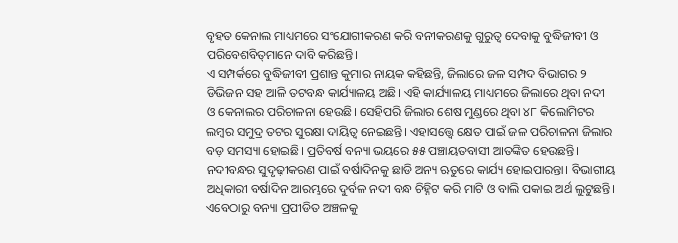ବୃହତ କେନାଲ ମାଧ୍ୟମରେ ସଂଯୋଗୀକରଣ କରି ବନୀକରଣକୁ ଗୁରୁତ୍ୱ ଦେବାକୁ ବୁଦ୍ଧିଜୀବୀ ଓ ପରିବେଶବିତ୍‌ମାନେ ଦାବି କରିଛନ୍ତି।
ଏ ସମ୍ପର୍କରେ ବୁଦ୍ଧିଜୀବୀ ପ୍ରଶାନ୍ତ କୁମାର ନାୟକ କହିଛନ୍ତି, ଜିଲାରେ ଜଳ ସମ୍ପଦ ବିଭାଗର ୨ ଡିଭିଜନ ସହ ଆଳି ତଟବନ୍ଧ କାର୍ଯ୍ୟାଳୟ ଅଛି। ଏହି କାର୍ଯ୍ୟାଳୟ ମାଧ୍ୟମରେ ଜିଲାରେ ଥିବା ନଦୀ ଓ କେନାଲର ପରିଚାଳନା ହେଉଛି। ସେହିପରି ଜିଲାର ଶେଷ ମୁଣ୍ଡରେ ଥିବା ୪୮ କିଲୋମିଟର ଲମ୍ବର ସମୁଦ୍ର ତଟର ସୁରକ୍ଷା ଦାୟିତ୍ୱ ନେଇଛନ୍ତି। ଏହାସତ୍ତ୍ୱେ କ୍ଷେତ ପାଇଁ ଜଳ ପରିଚାଳନା ଜିଲାର ବଡ଼ ସମସ୍ୟା ହୋଇଛି। ପ୍ରତିବର୍ଷ ବନ୍ୟା ଭୟରେ ୫୫ ପଞ୍ଚାୟତବାସୀ ଆତଙ୍କିତ ହେଉଛନ୍ତି। ନଦୀବନ୍ଧର ସୁଦୃଢ଼ୀକରଣ ପାଇଁ ବର୍ଷାଦିନକୁ ଛାଡି ଅନ୍ୟ ଋତୁରେ କାର୍ଯ୍ୟ ହୋଇପାରନ୍ତା। ବିଭାଗୀୟ ଅଧିକାରୀ ବର୍ଷାଦିନ ଆରମ୍ଭରେ ଦୁର୍ବଳ ନଦୀ ବନ୍ଧ ଚିହ୍ନିଟ କରି ମାଟି ଓ ବାଲି ପକାଇ ଅର୍ଥ ଲୁଟୁଛନ୍ତି। ଏବେଠାରୁ ବନ୍ୟା ପ୍ରପୀଡିତ ଅଞ୍ଚଳକୁ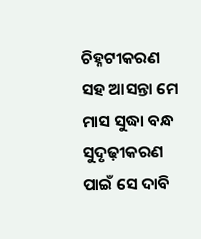ଚିହ୍ନଟୀକରଣ ସହ ଆସନ୍ତା ମେ ମାସ ସୁଦ୍ଧା ବନ୍ଧ ସୁଦୃଢ଼ୀକରଣ ପାଇଁ ସେ ଦାବି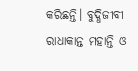କରିଛନ୍ତି। ବୁଦ୍ଧିଜୀବୀ ରାଧାକାନ୍ତ ମହାନ୍ତି ଓ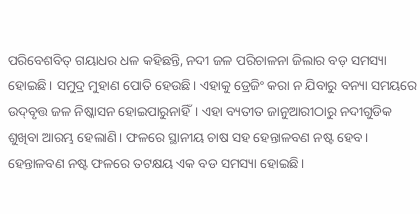ପରିବେଶବିତ୍‌ ଗୟାଧର ଧଳ କହିଛନ୍ତି, ନଦୀ ଜଳ ପରିଚାଳନା ଜିଲାର ବଡ଼ ସମସ୍ୟା ହୋଇଛି। ସମୁଦ୍ର ମୁହାଣ ପୋତି ହେଉଛି। ଏହାକୁ ଡ୍ରେଜିଂ କରା ନ ଯିବାରୁ ବନ୍ୟା ସମୟରେ ଉଦ୍‌ବୃତ୍ତ ଜଳ ନିଷ୍କାସନ ହୋଇପାରୁନାହିଁ। ଏହା ବ୍ୟତୀତ ଜାନୁଆରୀଠାରୁ ନଦୀଗୁଡିକ ଶୁଖିବା ଆରମ୍ଭ ହେଲାଣି। ଫଳରେ ସ୍ଥାନୀୟ ଚାଷ ସହ ହେନ୍ତାଳବଣ ନଷ୍ଟ ହେବ। ହେନ୍ତାଳବଣ ନଷ୍ଟ ଫଳରେ ତଟକ୍ଷୟ ଏକ ବଡ ସମସ୍ୟା ହୋଇଛି।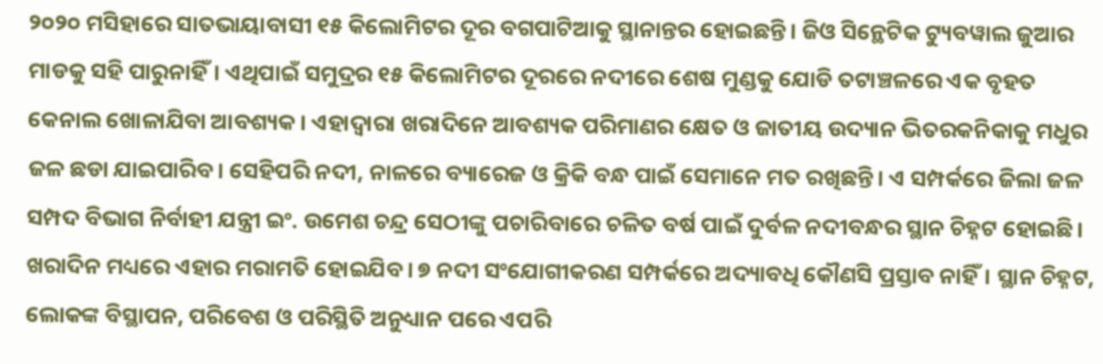୨୦୨୦ ମସିହାରେ ସାତଭାୟାବାସୀ ୧୫ କିଲୋମିଟର ଦୂର ବଗପାଟିଆକୁ ସ୍ଥାନାନ୍ତର ହୋଇଛନ୍ତି। ଜିଓ ସିନ୍ଥେଟିକ ଟ୍ୟୁବୱାଲ ଜୁଆର ମାଡକୁ ସହି ପାରୁନାହିଁ। ଏଥିପାଇଁ ସମୁଦ୍ରର ୧୫ କିଲୋମିଟର ଦୂରରେ ନଦୀରେ ଶେଷ ମୁଣ୍ଡକୁ ଯୋଡି ତଟାଞ୍ଚଳରେ ଏକ ବୃହତ କେନାଲ ଖୋଳାଯିବା ଆବଶ୍ୟକ। ଏହାଦ୍ୱାରା ଖରାଦିନେ ଆବଶ୍ୟକ ପରିମାଣର କ୍ଷେତ ଓ ଜାତୀୟ ଉଦ୍ୟାନ ଭିତରକନିକାକୁ ମଧୁର ଜଳ ଛଡା ଯାଇପାରିବ। ସେହିପରି ନଦୀ, ନାଳରେ ବ୍ୟାରେଜ ଓ କ୍ରିକି ବନ୍ଧ ପାଇଁ ସେମାନେ ମତ ରଖିଛନ୍ତି। ଏ ସମ୍ପର୍କରେ ଜିଲା ଜଳ ସମ୍ପଦ ବିଭାଗ ନିର୍ବାହୀ ଯନ୍ତ୍ରୀ ଇଂ. ଉମେଶ ଚନ୍ଦ୍ର ସେଠୀଙ୍କୁ ପଚାରିବାରେ ଚଳିତ ବର୍ଷ ପାଇଁ ଦୁର୍ବଳ ନଦୀବନ୍ଧର ସ୍ଥାନ ଚିହ୍ନଟ ହୋଇଛି। ଖରାଦିନ ମଧ୍ୟରେ ଏହାର ମରାମତି ହୋଇଯିବ। ୭ ନଦୀ ସଂଯୋଗୀକରଣ ସମ୍ପର୍କରେ ଅଦ୍ୟାବଧି କୌଣସି ପ୍ରସ୍ତାବ ନାହିଁ। ସ୍ଥାନ ଚିହ୍ନଟ, ଲୋକଙ୍କ ବିସ୍ଥାପନ, ପରିବେଶ ଓ ପରିସ୍ଥିତି ଅନୁଧ୍ୟାନ ପରେ ଏପରି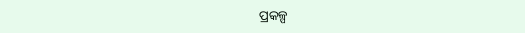ପ୍ରକଳ୍ପ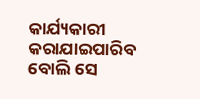କାର୍ଯ୍ୟକାରୀ କରାଯାଇପାରିବ ବୋଲି ସେ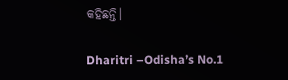କହିଛନ୍ତି।

Dharitri –Odisha’s No.1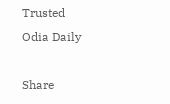Trusted Odia Daily

Share